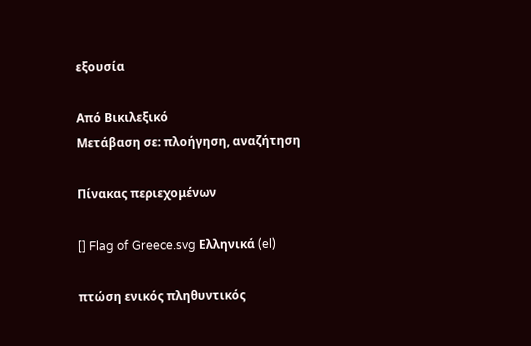εξουσία

Από Βικιλεξικό
Μετάβαση σε: πλοήγηση, αναζήτηση

Πίνακας περιεχομένων

[] Flag of Greece.svg Ελληνικά (el)

πτώση ενικός πληθυντικός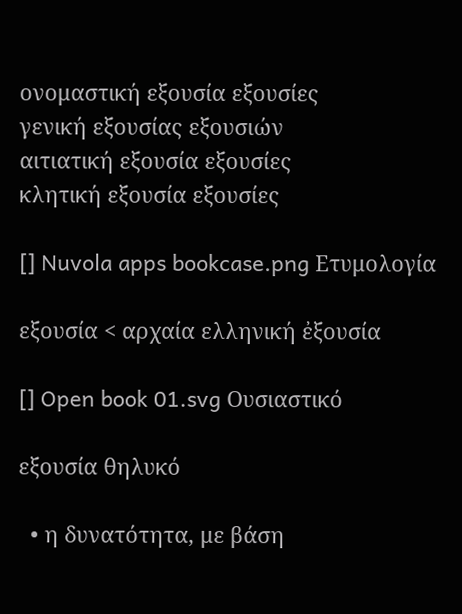ονομαστική εξουσία εξουσίες
γενική εξουσίας εξουσιών
αιτιατική εξουσία εξουσίες
κλητική εξουσία εξουσίες

[] Nuvola apps bookcase.png Ετυμολογία

εξουσία < αρχαία ελληνική ἐξουσία

[] Open book 01.svg Ουσιαστικό

εξουσία θηλυκό

  • η δυνατότητα, με βάση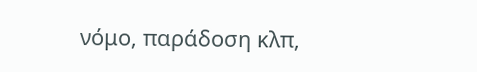νόμο, παράδοση κλπ,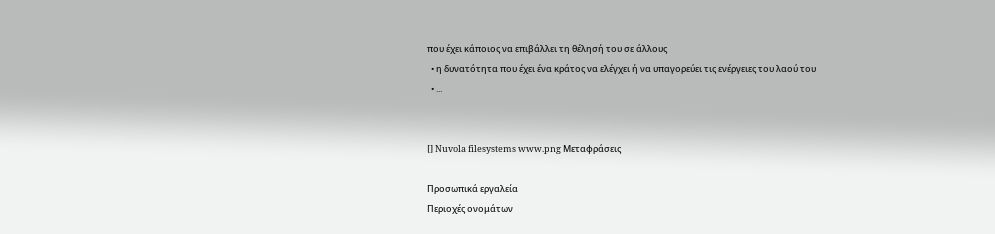που έχει κάποιος να επιβάλλει τη θέλησή του σε άλλους
  • η δυνατότητα που έχει ένα κράτος να ελέγχει ή να υπαγορεύει τις ενέργειες του λαού του
  • ...


[] Nuvola filesystems www.png Μεταφράσεις

Προσωπικά εργαλεία
Περιοχές ονομάτων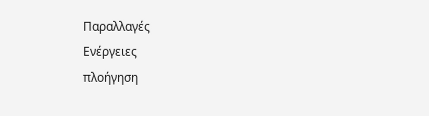Παραλλαγές
Ενέργειες
πλοήγηση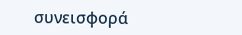συνεισφορά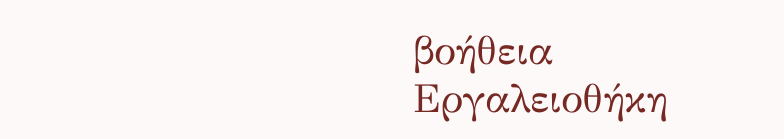βοήθεια
Εργαλειοθήκη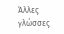Άλλες γλώσσες